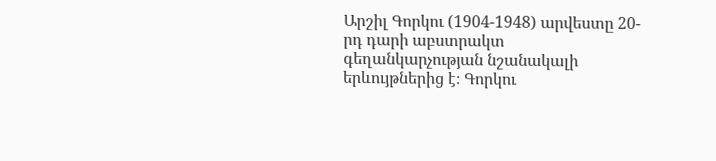Արշիլ Գորկու (1904-1948) արվեստը 20-րդ դարի աբստրակտ գեղանկարչության նշանակալի երևույթներից է։ Գորկու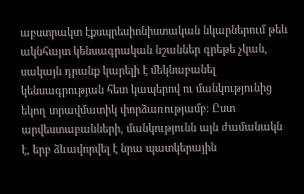աբստրակտ էքսպրեսիոնիստական նկարներում թեև ակնհայտ կենսագրական նշաններ գրեթե չկան, սակայն դրանք կարելի է մեկնաբանել կենսագրության հետ կապերով ու մանկությունից եկող տրավմատիկ փորձառությամբ։ Ըստ արվեստաբանների, մանկությունն այն ժամանակն է, երբ ձևավորվել է նրա պատկերային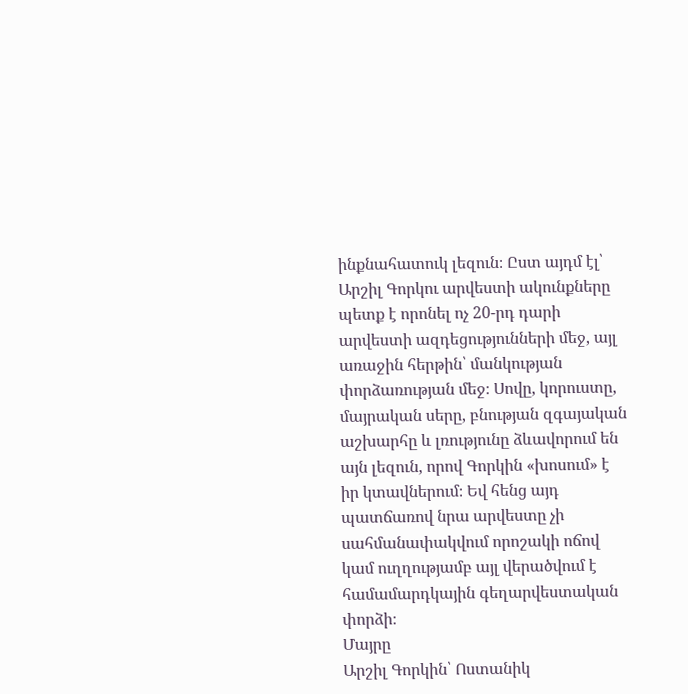ինքնահատուկ լեզուն։ Ըստ այդմ էլ՝ Արշիլ Գորկու արվեստի ակունքները պետք է որոնել ոչ 20-րդ դարի արվեստի ազդեցությունների մեջ, այլ առաջին հերթին՝ մանկության փորձառության մեջ։ Սովը, կորուստը, մայրական սերը, բնության զգայական աշխարհը և լռությունը ձևավորում են այն լեզուն, որով Գորկին «խոսում» է իր կտավներում։ Եվ հենց այդ պատճառով նրա արվեստը չի սահմանափակվում որոշակի ոճով կամ ուղղությամբ այլ վերածվում է համամարդկային գեղարվեստական փորձի։
Մայրը
Արշիլ Գորկին՝ Ոստանիկ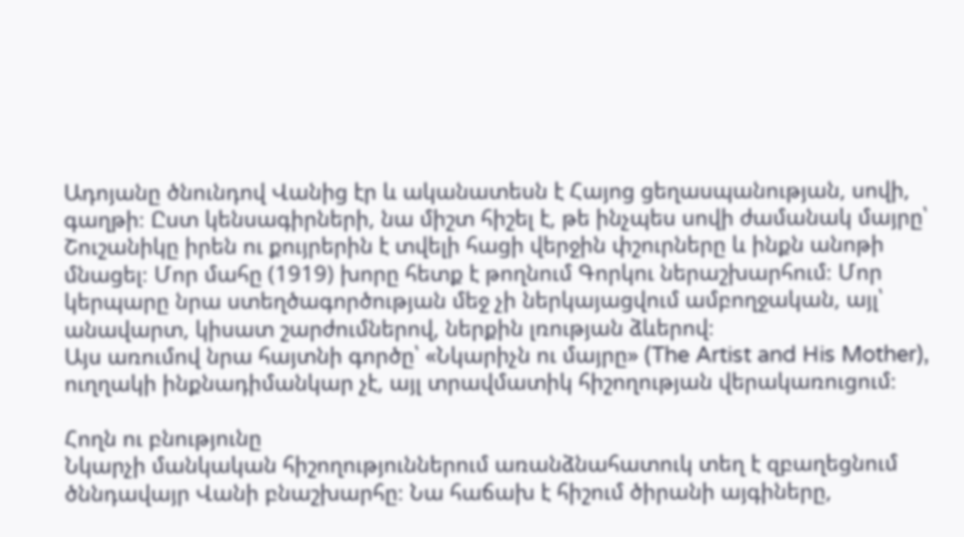Ադոյանը ծնունդով Վանից էր և ականատեսն է Հայոց ցեղասպանության, սովի, գաղթի։ Ըստ կենսագիրների, նա միշտ հիշել է, թե ինչպես սովի ժամանակ մայրը՝ Շուշանիկը իրեն ու քույրերին է տվելի հացի վերջին փշուրները և ինքն անոթի մնացել։ Մոր մահը (1919) խորը հետք է թողնում Գորկու ներաշխարհում։ Մոր կերպարը նրա ստեղծագործության մեջ չի ներկայացվում ամբողջական, այլ՝ անավարտ, կիսատ շարժումներով, ներքին լռության ձևերով։
Այս առումով նրա հայտնի գործը՝ «Նկարիչն ու մայրը» (The Artist and His Mother), ուղղակի ինքնադիմանկար չէ, այլ տրավմատիկ հիշողության վերակառուցում։

Հողն ու բնությունը
Նկարչի մանկական հիշողություններում առանձնահատուկ տեղ է զբաղեցնում ծննդավայր Վանի բնաշխարհը։ Նա հաճախ է հիշում ծիրանի այգիները,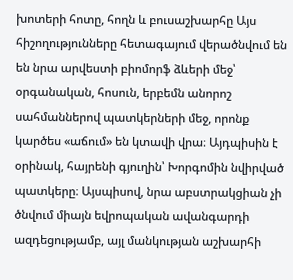խոտերի հոտը, հողն և բուսաշխարհը Այս հիշողությունները հետագայում վերածնվում են են նրա արվեստի բիոմորֆ ձևերի մեջ՝ օրգանական, հոսուն, երբեմն անորոշ սահմաններով պատկերների մեջ, որոնք կարծես «աճում» են կտավի վրա։ Այդպիսին է օրինակ, հայրենի գյուղին՝ Խորգոմին նվիրված պատկերը։ Այսպիսով, նրա աբստրակցիան չի ծնվում միայն եվրոպական ավանգարդի ազդեցությամբ, այլ մանկության աշխարհի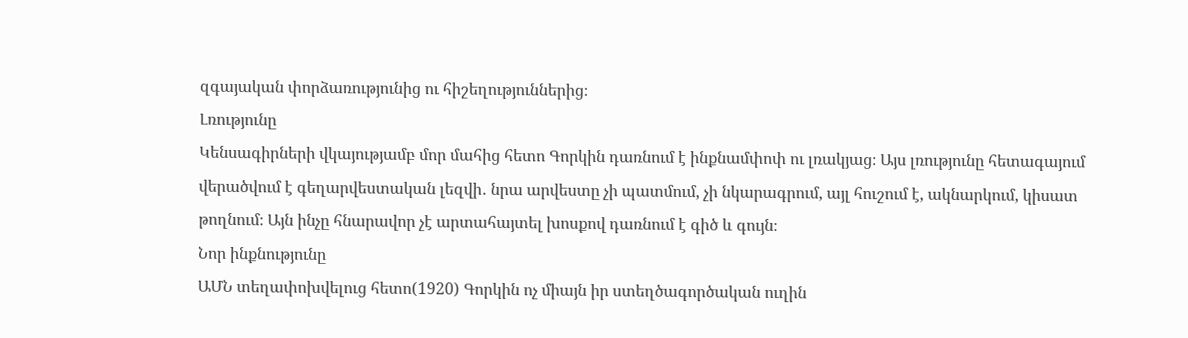զգայական փորձառությունից ու հիշեղություններից։
Լռությունը
Կենսագիրների վկայությամբ մոր մահից հետո Գորկին դառնում է ինքնամփոփ ու լռակյաց։ Այս լռությունը հետագայում վերածվում է գեղարվեստական լեզվի․ նրա արվեստը չի պատմում, չի նկարագրում, այլ հուշում է, ակնարկում, կիսատ թողնում։ Այն ինչը հնարավոր չէ արտահայտել խոսքով դառնում է գիծ և գույն։
Նոր ինքնությունը
ԱՄՆ տեղափոխվելուց հետո(1920) Գորկին ոչ միայն իր ստեղծագործական ուղին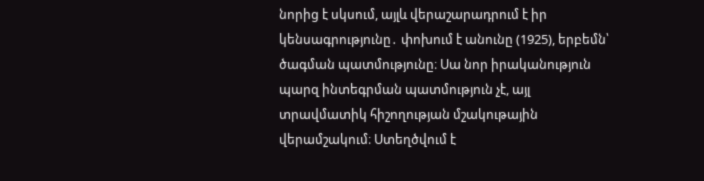նորից է սկսում, այլև վերաշարադրում է իր կենսագրությունը․ փոխում է անունը (1925), երբեմն՝ ծագման պատմությունը։ Սա նոր իրականություն պարզ ինտեգրման պատմություն չէ, այլ տրավմատիկ հիշողության մշակութային վերամշակում։ Ստեղծվում է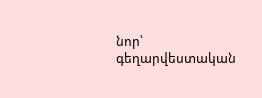նոր՝ գեղարվեստական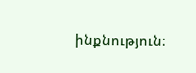ինքնություն։